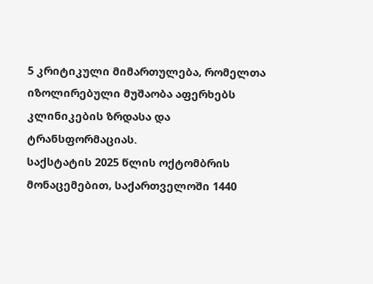5 კრიტიკული მიმართულება, რომელთა იზოლირებული მუშაობა აფერხებს კლინიკების ზრდასა და ტრანსფორმაციას.
საქსტატის 2025 წლის ოქტომბრის მონაცემებით, საქართველოში 1440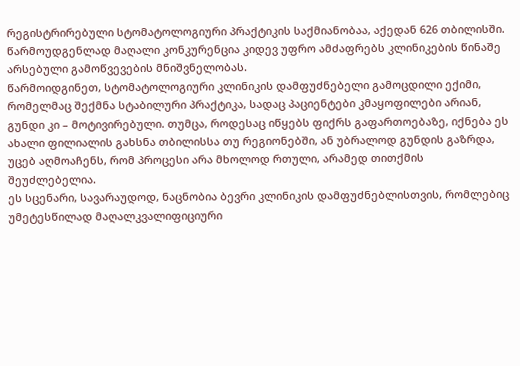რეგისტრირებული სტომატოლოგიური პრაქტიკის საქმიანობაა, აქედან 626 თბილისში. წარმოუდგენლად მაღალი კონკურენცია კიდევ უფრო ამძაფრებს კლინიკების წინაშე არსებული გამოწვევების მნიშვნელობას.
წარმოიდგინეთ, სტომატოლოგიური კლინიკის დამფუძნებელი გამოცდილი ექიმი, რომელმაც შექმნა სტაბილური პრაქტიკა, სადაც პაციენტები კმაყოფილები არიან, გუნდი კი – მოტივირებული. თუმცა, როდესაც იწყებს ფიქრს გაფართოებაზე, იქნება ეს ახალი ფილიალის გახსნა თბილისსა თუ რეგიონებში, ან უბრალოდ გუნდის გაზრდა, უცებ აღმოაჩენს, რომ პროცესი არა მხოლოდ რთული, არამედ თითქმის შეუძლებელია.
ეს სცენარი, სავარაუდოდ, ნაცნობია ბევრი კლინიკის დამფუძნებლისთვის, რომლებიც უმეტესწილად მაღალკვალიფიციური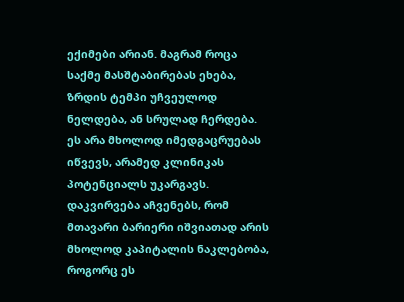ექიმები არიან. მაგრამ როცა საქმე მასშტაბირებას ეხება, ზრდის ტემპი უჩვეულოდ ნელდება, ან სრულად ჩერდება. ეს არა მხოლოდ იმედგაცრუებას იწვევს, არამედ კლინიკას პოტენციალს უკარგავს.
დაკვირვება აჩვენებს, რომ მთავარი ბარიერი იშვიათად არის მხოლოდ კაპიტალის ნაკლებობა, როგორც ეს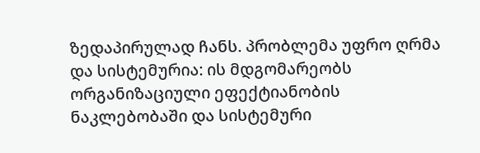ზედაპირულად ჩანს. პრობლემა უფრო ღრმა და სისტემურია: ის მდგომარეობს ორგანიზაციული ეფექტიანობის ნაკლებობაში და სისტემური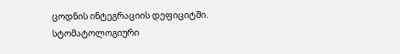ცოდნის ინტეგრაციის დეფიციტში.
სტომატოლოგიური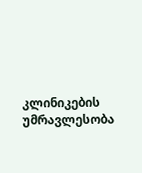კლინიკების უმრავლესობა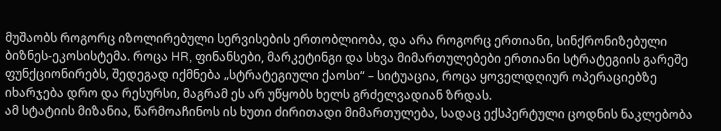მუშაობს როგორც იზოლირებული სერვისების ერთობლიობა, და არა როგორც ერთიანი, სინქრონიზებული ბიზნეს-ეკოსისტემა. როცა HR, ფინანსები, მარკეტინგი და სხვა მიმართულებები ერთიანი სტრატეგიის გარეშე ფუნქციონირებს, შედეგად იქმნება „სტრატეგიული ქაოსი“ – სიტუაცია, როცა ყოველდღიურ ოპერაციებზე იხარჯება დრო და რესურსი, მაგრამ ეს არ უწყობს ხელს გრძელვადიან ზრდას.
ამ სტატიის მიზანია, წარმოაჩინოს ის ხუთი ძირითადი მიმართულება, სადაც ექსპერტული ცოდნის ნაკლებობა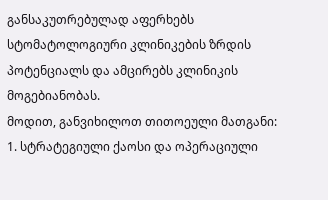განსაკუთრებულად აფერხებს სტომატოლოგიური კლინიკების ზრდის პოტენციალს და ამცირებს კლინიკის მოგებიანობას.
მოდით, განვიხილოთ თითოეული მათგანი:
1. სტრატეგიული ქაოსი და ოპერაციული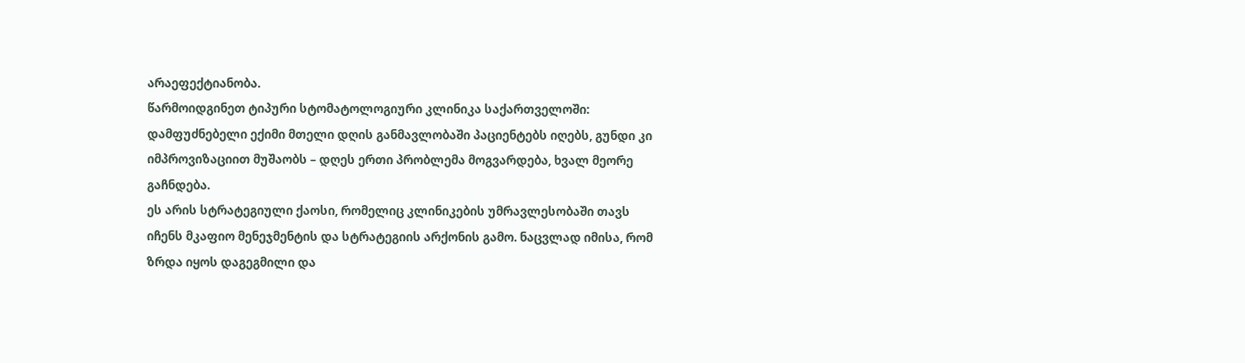არაეფექტიანობა.
წარმოიდგინეთ ტიპური სტომატოლოგიური კლინიკა საქართველოში: დამფუძნებელი ექიმი მთელი დღის განმავლობაში პაციენტებს იღებს, გუნდი კი იმპროვიზაციით მუშაობს – დღეს ერთი პრობლემა მოგვარდება, ხვალ მეორე გაჩნდება.
ეს არის სტრატეგიული ქაოსი, რომელიც კლინიკების უმრავლესობაში თავს იჩენს მკაფიო მენეჯმენტის და სტრატეგიის არქონის გამო. ნაცვლად იმისა, რომ ზრდა იყოს დაგეგმილი და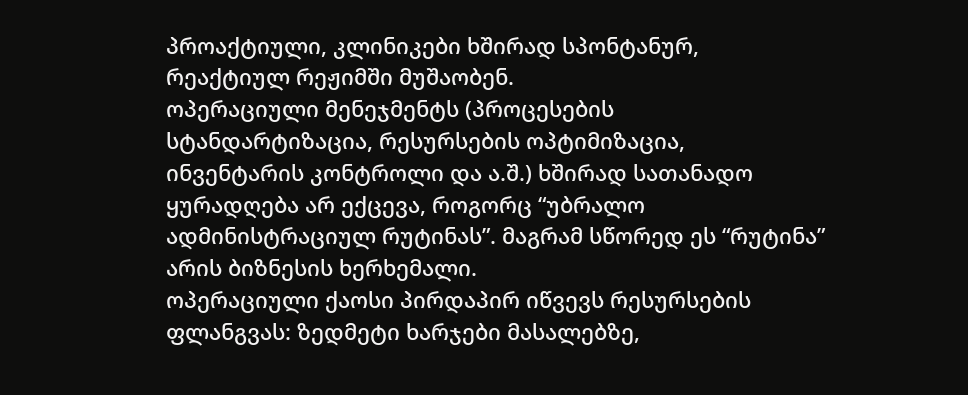პროაქტიული, კლინიკები ხშირად სპონტანურ, რეაქტიულ რეჟიმში მუშაობენ.
ოპერაციული მენეჯმენტს (პროცესების სტანდარტიზაცია, რესურსების ოპტიმიზაცია, ინვენტარის კონტროლი და ა.შ.) ხშირად სათანადო ყურადღება არ ექცევა, როგორც “უბრალო ადმინისტრაციულ რუტინას”. მაგრამ სწორედ ეს “რუტინა” არის ბიზნესის ხერხემალი.
ოპერაციული ქაოსი პირდაპირ იწვევს რესურსების ფლანგვას: ზედმეტი ხარჯები მასალებზე,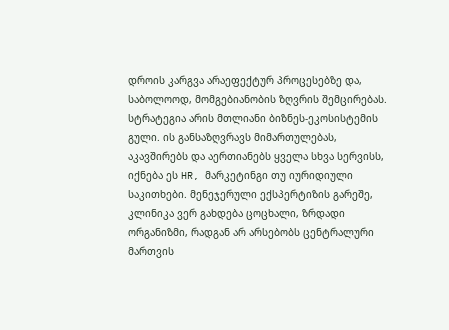დროის კარგვა არაეფექტურ პროცესებზე და, საბოლოოდ, მომგებიანობის ზღვრის შემცირებას.
სტრატეგია არის მთლიანი ბიზნეს-ეკოსისტემის გული. ის განსაზღვრავს მიმართულებას, აკავშირებს და აერთიანებს ყველა სხვა სერვისს, იქნება ეს HR, მარკეტინგი თუ იურიდიული საკითხები. მენეჯერული ექსპერტიზის გარეშე, კლინიკა ვერ გახდება ცოცხალი, ზრდადი ორგანიზმი, რადგან არ არსებობს ცენტრალური მართვის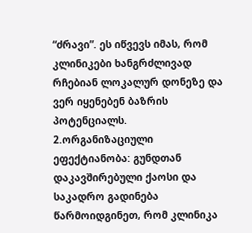“ძრავი”. ეს იწვევს იმას, რომ კლინიკები ხანგრძლივად რჩებიან ლოკალურ დონეზე და ვერ იყენებენ ბაზრის პოტენციალს.
2.ორგანიზაციული ეფექტიანობა: გუნდთან დაკავშირებული ქაოსი და საკადრო გადინება
წარმოიდგინეთ, რომ კლინიკა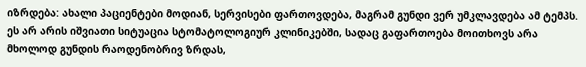იზრდება: ახალი პაციენტები მოდიან, სერვისები ფართოვდება, მაგრამ გუნდი ვერ უმკლავდება ამ ტემპს. ეს არ არის იშვიათი სიტუაცია სტომატოლოგიურ კლინიკებში, სადაც გაფართოება მოითხოვს არა მხოლოდ გუნდის რაოდენობრივ ზრდას,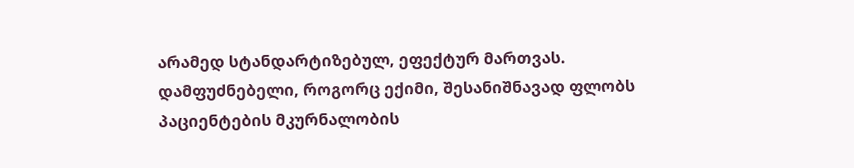არამედ სტანდარტიზებულ, ეფექტურ მართვას. დამფუძნებელი, როგორც ექიმი, შესანიშნავად ფლობს პაციენტების მკურნალობის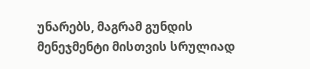უნარებს, მაგრამ გუნდის მენეჯმენტი მისთვის სრულიად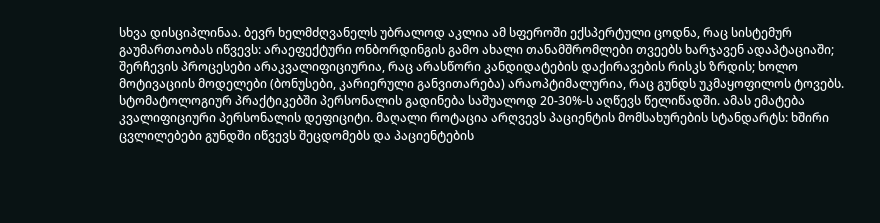სხვა დისციპლინაა. ბევრ ხელმძღვანელს უბრალოდ აკლია ამ სფეროში ექსპერტული ცოდნა, რაც სისტემურ გაუმართაობას იწვევს: არაეფექტური ონბორდინგის გამო ახალი თანამშრომლები თვეებს ხარჯავენ ადაპტაციაში; შერჩევის პროცესები არაკვალიფიციურია, რაც არასწორი კანდიდატების დაქირავების რისკს ზრდის; ხოლო მოტივაციის მოდელები (ბონუსები, კარიერული განვითარება) არაოპტიმალურია, რაც გუნდს უკმაყოფილოს ტოვებს.
სტომატოლოგიურ პრაქტიკებში პერსონალის გადინება საშუალოდ 20-30%-ს აღწევს წელიწადში. ამას ემატება კვალიფიციური პერსონალის დეფიციტი. მაღალი როტაცია არღვევს პაციენტის მომსახურების სტანდარტს: ხშირი ცვლილებები გუნდში იწვევს შეცდომებს და პაციენტების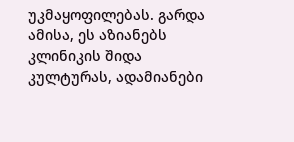უკმაყოფილებას. გარდა ამისა, ეს აზიანებს კლინიკის შიდა კულტურას, ადამიანები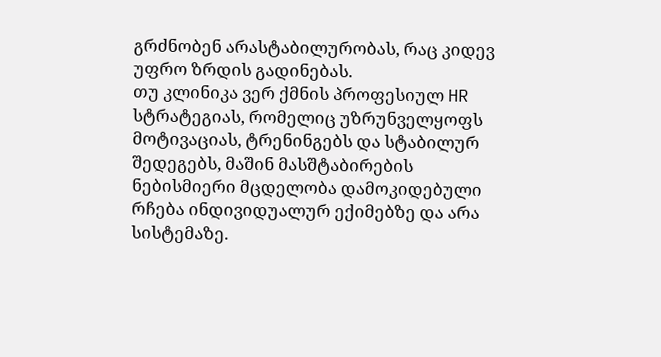გრძნობენ არასტაბილურობას, რაც კიდევ უფრო ზრდის გადინებას.
თუ კლინიკა ვერ ქმნის პროფესიულ HR სტრატეგიას, რომელიც უზრუნველყოფს მოტივაციას, ტრენინგებს და სტაბილურ შედეგებს, მაშინ მასშტაბირების ნებისმიერი მცდელობა დამოკიდებული რჩება ინდივიდუალურ ექიმებზე და არა სისტემაზე.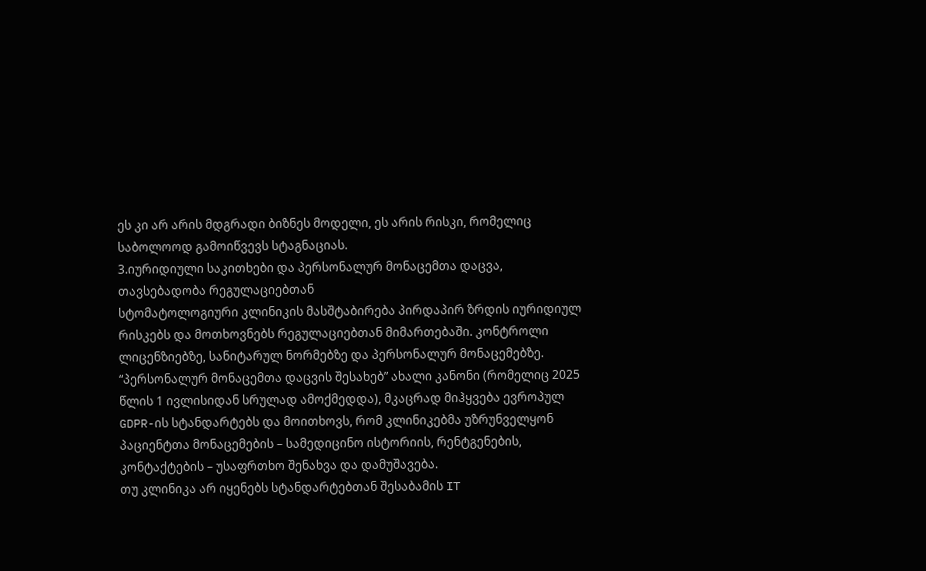ეს კი არ არის მდგრადი ბიზნეს მოდელი, ეს არის რისკი, რომელიც საბოლოოდ გამოიწვევს სტაგნაციას.
3.იურიდიული საკითხები და პერსონალურ მონაცემთა დაცვა, თავსებადობა რეგულაციებთან
სტომატოლოგიური კლინიკის მასშტაბირება პირდაპირ ზრდის იურიდიულ რისკებს და მოთხოვნებს რეგულაციებთან მიმართებაში. კონტროლი ლიცენზიებზე, სანიტარულ ნორმებზე და პერსონალურ მონაცემებზე. “პერსონალურ მონაცემთა დაცვის შესახებ” ახალი კანონი (რომელიც 2025 წლის 1 ივლისიდან სრულად ამოქმედდა), მკაცრად მიჰყვება ევროპულ GDPR-ის სტანდარტებს და მოითხოვს, რომ კლინიკებმა უზრუნველყონ პაციენტთა მონაცემების – სამედიცინო ისტორიის, რენტგენების, კონტაქტების – უსაფრთხო შენახვა და დამუშავება.
თუ კლინიკა არ იყენებს სტანდარტებთან შესაბამის IT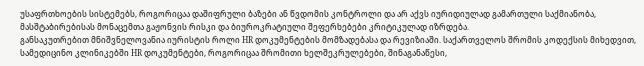უსაფრთხოების სისტემებს, როგორიცაა დაშიფრული ბაზები ან წვდომის კონტროლი და არ აქვს იურიდიულად გამართული საქმიანობა, მასშტაბირებისას მონაცემთა გაჟონვის რისკი და ბიუროკრატიული შეფერხებები კრიტიკულად იზრდება.
განსაკუთრებით მნიშვნელოვანია იურისტის როლი HR დოკუმენტების მომზადებასა და რევიზიაში. საქართველოს შრომის კოდექსის მიხედვით, სამედიცინო კლინიკებში HR დოკუმენტები, როგორიცაა შრომითი ხელშეკრულებები, შინაგანაწესი,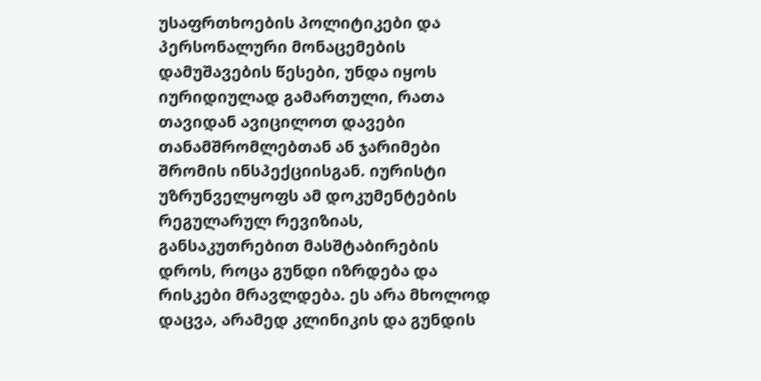უსაფრთხოების პოლიტიკები და პერსონალური მონაცემების დამუშავების წესები, უნდა იყოს იურიდიულად გამართული, რათა თავიდან ავიცილოთ დავები თანამშრომლებთან ან ჯარიმები შრომის ინსპექციისგან. იურისტი უზრუნველყოფს ამ დოკუმენტების რეგულარულ რევიზიას, განსაკუთრებით მასშტაბირების დროს, როცა გუნდი იზრდება და რისკები მრავლდება. ეს არა მხოლოდ დაცვა, არამედ კლინიკის და გუნდის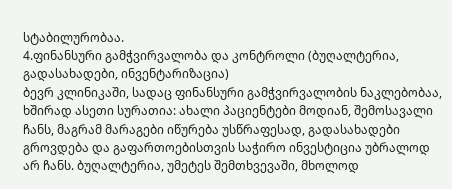სტაბილურობაა.
4.ფინანსური გამჭვირვალობა და კონტროლი (ბუღალტერია, გადასახადები, ინვენტარიზაცია)
ბევრ კლინიკაში, სადაც ფინანსური გამჭვირვალობის ნაკლებობაა, ხშირად ასეთი სურათია: ახალი პაციენტები მოდიან, შემოსავალი ჩანს, მაგრამ მარაგები იწურება უსწრაფესად, გადასახადები გროვდება და გაფართოებისთვის საჭირო ინვესტიცია უბრალოდ არ ჩანს. ბუღალტერია, უმეტეს შემთხვევაში, მხოლოდ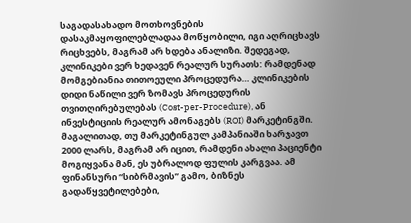საგადასახადო მოთხოვნების დასაკმაყოფილებლადაა მოწყობილი, იგი აღრიცხავს რიცხვებს, მაგრამ არ ხდება ანალიზი. შედეგად, კლინიკები ვერ ხედავენ რეალურ სურათს: რამდენად მომგებიანია თითოეული პროცედურა… კლინიკების დიდი ნაწილი ვერ ზომავს პროცედურის თვითღირებულებას (Cost-per-Procedure), ან ინვესტიციის რეალურ ამონაგებს (ROI) მარკეტინგში. მაგალითად, თუ მარკეტინგულ კამპანიაში ხარჯავთ 2000 ლარს, მაგრამ არ იცით, რამდენი ახალი პაციენტი მოგიყვანა მან, ეს უბრალოდ ფულის კარგვაა. ამ ფინანსური “სიბრმავის” გამო, ბიზნეს გადაწყვეტილებები,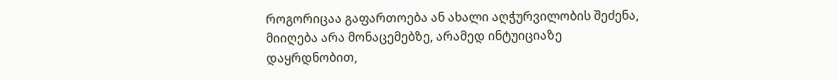როგორიცაა გაფართოება ან ახალი აღჭურვილობის შეძენა, მიიღება არა მონაცემებზე, არამედ ინტუიციაზე დაყრდნობით,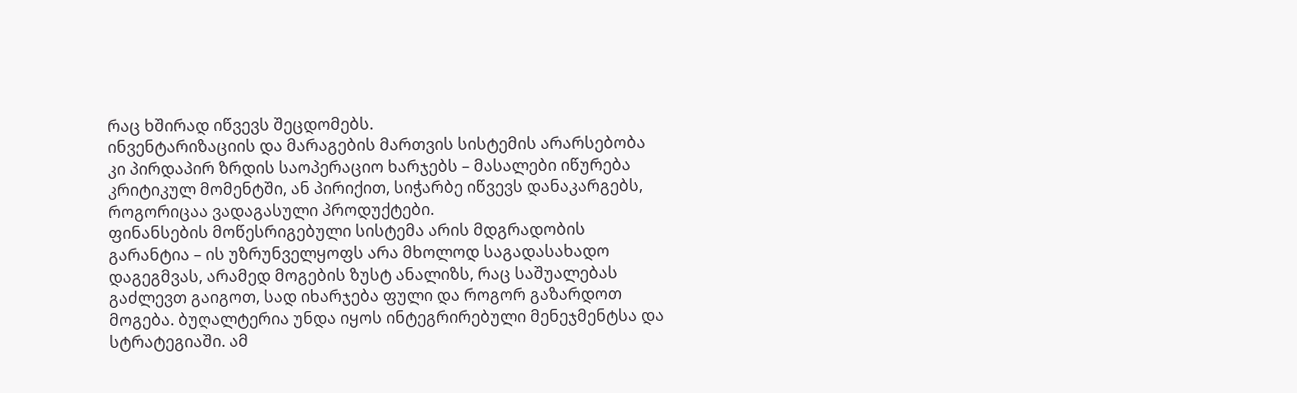რაც ხშირად იწვევს შეცდომებს.
ინვენტარიზაციის და მარაგების მართვის სისტემის არარსებობა კი პირდაპირ ზრდის საოპერაციო ხარჯებს – მასალები იწურება კრიტიკულ მომენტში, ან პირიქით, სიჭარბე იწვევს დანაკარგებს, როგორიცაა ვადაგასული პროდუქტები.
ფინანსების მოწესრიგებული სისტემა არის მდგრადობის გარანტია – ის უზრუნველყოფს არა მხოლოდ საგადასახადო დაგეგმვას, არამედ მოგების ზუსტ ანალიზს, რაც საშუალებას გაძლევთ გაიგოთ, სად იხარჯება ფული და როგორ გაზარდოთ მოგება. ბუღალტერია უნდა იყოს ინტეგრირებული მენეჯმენტსა და სტრატეგიაში. ამ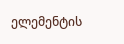ელემენტის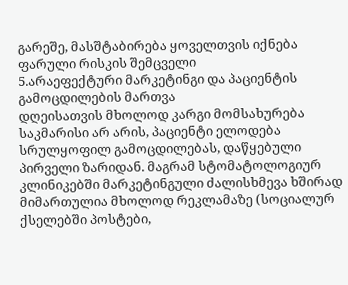გარეშე, მასშტაბირება ყოველთვის იქნება ფარული რისკის შემცველი
5.არაეფექტური მარკეტინგი და პაციენტის გამოცდილების მართვა
დღეისათვის მხოლოდ კარგი მომსახურება საკმარისი არ არის, პაციენტი ელოდება სრულყოფილ გამოცდილებას, დაწყებული პირველი ზარიდან. მაგრამ სტომატოლოგიურ კლინიკებში მარკეტინგული ძალისხმევა ხშირად მიმართულია მხოლოდ რეკლამაზე (სოციალურ ქსელებში პოსტები,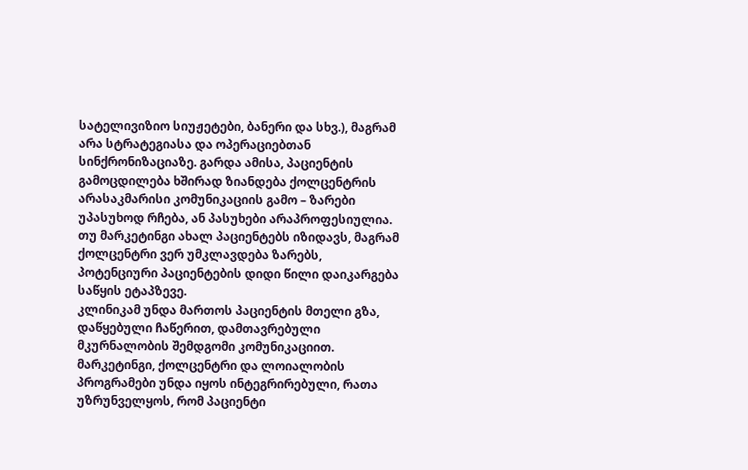სატელივიზიო სიუჟეტები, ბანერი და სხვ.), მაგრამ არა სტრატეგიასა და ოპერაციებთან სინქრონიზაციაზე. გარდა ამისა, პაციენტის გამოცდილება ხშირად ზიანდება ქოლცენტრის არასაკმარისი კომუნიკაციის გამო – ზარები უპასუხოდ რჩება, ან პასუხები არაპროფესიულია.
თუ მარკეტინგი ახალ პაციენტებს იზიდავს, მაგრამ ქოლცენტრი ვერ უმკლავდება ზარებს, პოტენციური პაციენტების დიდი წილი დაიკარგება საწყის ეტაპზევე.
კლინიკამ უნდა მართოს პაციენტის მთელი გზა, დაწყებული ჩაწერით, დამთავრებული მკურნალობის შემდგომი კომუნიკაციით. მარკეტინგი, ქოლცენტრი და ლოიალობის პროგრამები უნდა იყოს ინტეგრირებული, რათა უზრუნველყოს, რომ პაციენტი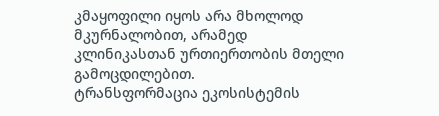კმაყოფილი იყოს არა მხოლოდ მკურნალობით, არამედ კლინიკასთან ურთიერთობის მთელი გამოცდილებით.
ტრანსფორმაცია ეკოსისტემის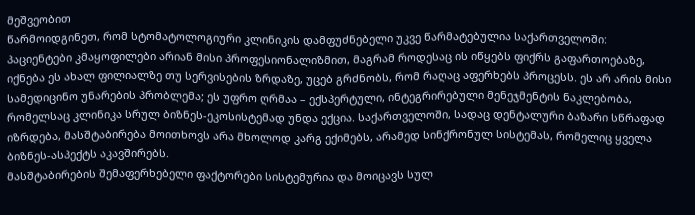მეშვეობით
წარმოიდგინეთ, რომ სტომატოლოგიური კლინიკის დამფუძნებელი უკვე წარმატებულია საქართველოში: პაციენტები კმაყოფილები არიან მისი პროფესიონალიზმით, მაგრამ როდესაც ის იწყებს ფიქრს გაფართოებაზე, იქნება ეს ახალ ფილიალზე თუ სერვისების ზრდაზე, უცებ გრძნობს, რომ რაღაც აფერხებს პროცესს. ეს არ არის მისი სამედიცინო უნარების პრობლემა; ეს უფრო ღრმაა – ექსპერტული, ინტეგრირებული მენეჯმენტის ნაკლებობა, რომელსაც კლინიკა სრულ ბიზნეს-ეკოსისტემად უნდა ექცია. საქართველოში, სადაც დენტალური ბაზარი სწრაფად იზრდება, მასშტაბირება მოითხოვს არა მხოლოდ კარგ ექიმებს, არამედ სინქრონულ სისტემას, რომელიც ყველა ბიზნეს-ასპექტს აკავშირებს.
მასშტაბირების შემაფერხებელი ფაქტორები სისტემურია და მოიცავს სულ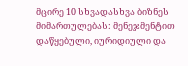მცირე 10 სხვადასხვა ბიზნეს მიმართულებას: მენეჯმენტით დაწყებული, იურიდიული და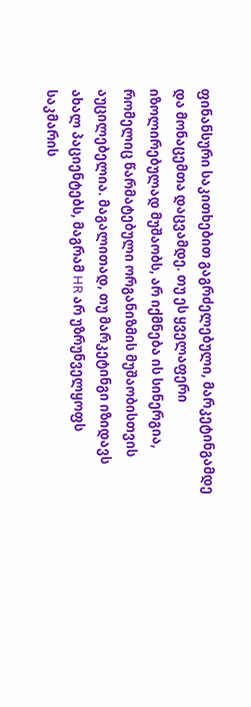ფინანსური საკითხებით გაგრძელებული, მარკეტინგამდე და მონაცემთა დაცვამდე. თუ ეს ყველაფერი იზოლირებულად მუშაობს, არ იქმნება ის სინერგია, რომელიც წარმატებული ორგანიზმის მუშაობისთვის აუცილებელია. მაგალითად, თუ მარკეტინგი იზიდავს ახალ პაციენტებს, მაგრამ HR არ უზრუნველყოფს საკმარის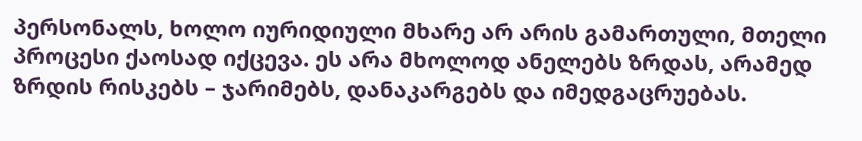პერსონალს, ხოლო იურიდიული მხარე არ არის გამართული, მთელი პროცესი ქაოსად იქცევა. ეს არა მხოლოდ ანელებს ზრდას, არამედ ზრდის რისკებს – ჯარიმებს, დანაკარგებს და იმედგაცრუებას.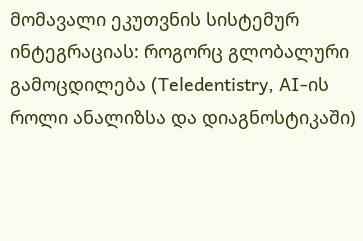მომავალი ეკუთვნის სისტემურ ინტეგრაციას: როგორც გლობალური გამოცდილება (Teledentistry, AI-ის როლი ანალიზსა და დიაგნოსტიკაში)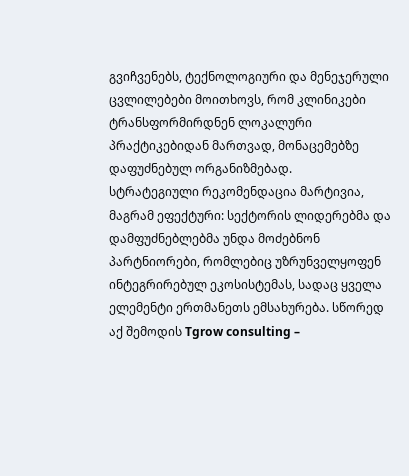გვიჩვენებს, ტექნოლოგიური და მენეჯერული ცვლილებები მოითხოვს, რომ კლინიკები ტრანსფორმირდნენ ლოკალური პრაქტიკებიდან მართვად, მონაცემებზე დაფუძნებულ ორგანიზმებად.
სტრატეგიული რეკომენდაცია მარტივია, მაგრამ ეფექტური: სექტორის ლიდერებმა და დამფუძნებლებმა უნდა მოძებნონ პარტნიორები, რომლებიც უზრუნველყოფენ ინტეგრირებულ ეკოსისტემას, სადაც ყველა ელემენტი ერთმანეთს ემსახურება. სწორედ აქ შემოდის Tgrow consulting –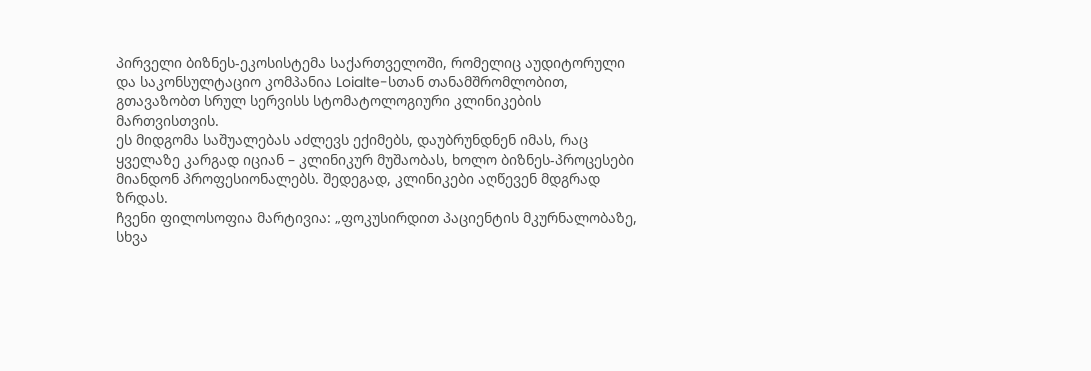პირველი ბიზნეს-ეკოსისტემა საქართველოში, რომელიც აუდიტორული და საკონსულტაციო კომპანია Loialte-სთან თანამშრომლობით, გთავაზობთ სრულ სერვისს სტომატოლოგიური კლინიკების მართვისთვის.
ეს მიდგომა საშუალებას აძლევს ექიმებს, დაუბრუნდნენ იმას, რაც ყველაზე კარგად იციან – კლინიკურ მუშაობას, ხოლო ბიზნეს-პროცესები მიანდონ პროფესიონალებს. შედეგად, კლინიკები აღწევენ მდგრად ზრდას.
ჩვენი ფილოსოფია მარტივია: „ფოკუსირდით პაციენტის მკურნალობაზე, სხვა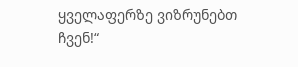ყველაფერზე ვიზრუნებთ ჩვენ!“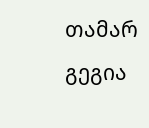თამარ გეგია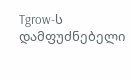Tgrow-ს დამფუძნებელი